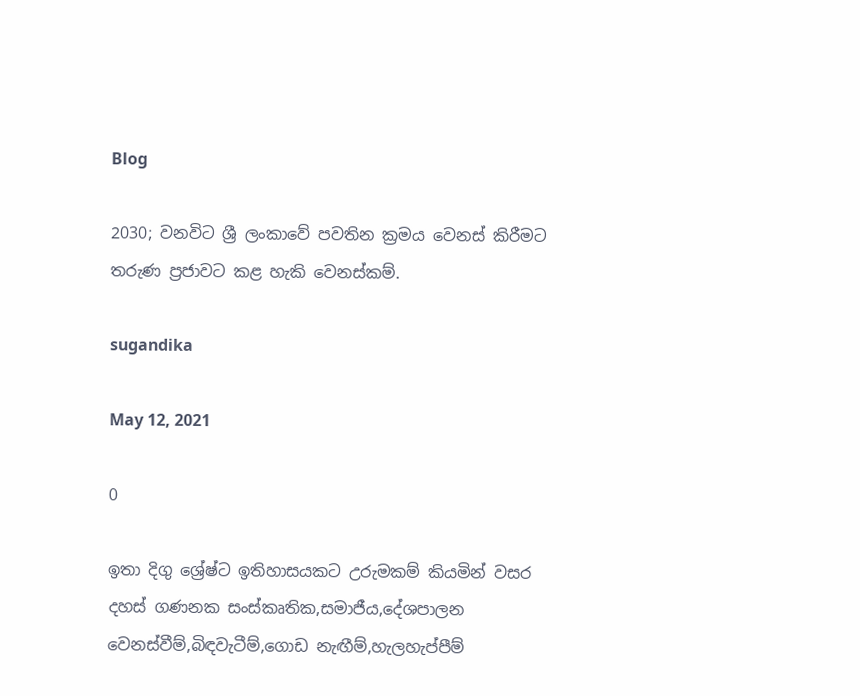Blog

2030; වනවිට ශ්‍රී ලංකාවේ පවතින ක්‍රමය වෙනස් කිරීමට තරුණ ප්‍රජාවට කළ හැකි වෙනස්කම්.

sugandika

May 12, 2021

0

ඉතා දිගු ශ්‍රේෂ්ට ඉතිහාසයකට උරුමකම් කියමින් වසර දහස් ගණනක සංස්කෘතික,සමාජීය,දේශපාලන වෙනස්වීම්,බිඳවැටීම්,ගොඩ නැඟීම්,හැලහැප්පීම්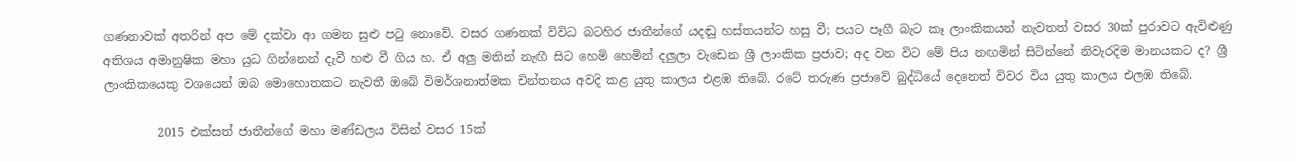ගණනාවක් අතරින් අප මේ දක්වා ආ ගමන සුළු පටු නොවේ. වසර ගණනක් විවිධ බටහිර ජාතීන්ගේ යදඬු හස්තයන්ට හසු වී; පයට පෑගී බැට කෑ ලාංකිකයන් නැවතත් වසර 30ක් පුරාවට ඇවිළුණු අතිශය අමානුෂික මහා යුධ ගින්නෙන් දැවී හළු වී ගිය හ. ඒ අලු මතින් නැඟී සිට හෙමි හෙමින් දලුලා වැඩෙන ශ්‍රී ලාංකික ප්‍රජාව; අද වන විට මේ පිය නඟමින් සිටින්නේ නිවැරදිම මානයකට ද? ශ්‍රී ලාංකිකයෙකු වශයෙන් ඔබ මොහොතකට නැවතී ඔබේ විමර්ශනාත්මක චින්තනය අවදි කළ යුතු කාලය එළඹ තිබේ. රටේ තරුණ ප්‍රජාවේ බුද්ධියේ දෙනෙත් විවර විය යුතු කාලය එලඹ තිබේ.

         2015 එක්සත් ජාතීන්ගේ මහා මණ්ඩලය විසින් වසර 15ක්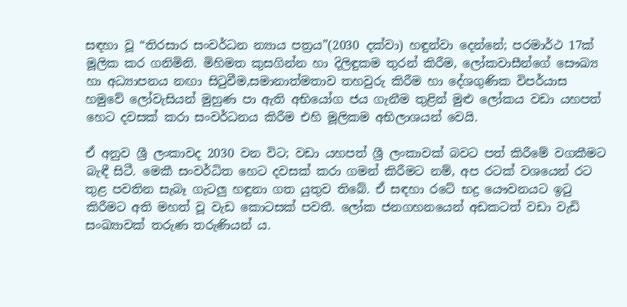සඳහා වූ “තිරසාර සංවර්ධන න්‍යාය පත්‍රය”(2030 දක්වා) හඳුන්වා දෙන්නේ; පරමාර්ථ 17ක් මූලික කර ගනිමිනි. මිහිමත කුසගින්න හා දිලිඳුකම තුරන් කිරීම, ලෝකවාසීන්ගේ සෞඛ්‍ය හා අධ්‍යාපනය නඟා සිටුවීම,සමානාත්මතාව තහවුරු කිරීම හා දේශගුණික විපර්යාස හමුවේ ලෝවැසියන් මුහුණ පා ඇති අභියෝග ජය ගැනීම තුළින් මුළු ලෝකය වඩා යහපත් හෙට දවසක් කරා සංවර්ධනය කිරීම එහි මූලිකම අභිලාශයන් වෙයි.

ඒ අනුව ශ්‍රී ලංකාවද 2030 වන විට; වඩා යහපත් ශ්‍රී ලංකාවක් බවට පත් කිරීමේ වගකීමට බැඳී සිටී. මෙකී සංවර්ධිත හෙට දවසක් කරා ගමන් කිරීමට නම්, අප රටක් වශයෙන් රට තුළ පවතින සැබෑ ගැටලු හඳුනා ගත යුතුව තිබේ. ඒ සඳහා රටේ භද්‍ර යෞවනයට ඉටු කිරීමට අති මහත් වූ වැඩ කොටසක් පවතී. ලෝක ජනගහනයෙන් අඩකටත් වඩා වැඩි සංඛ්‍යාවක් තරුණ තරුණියන් ය.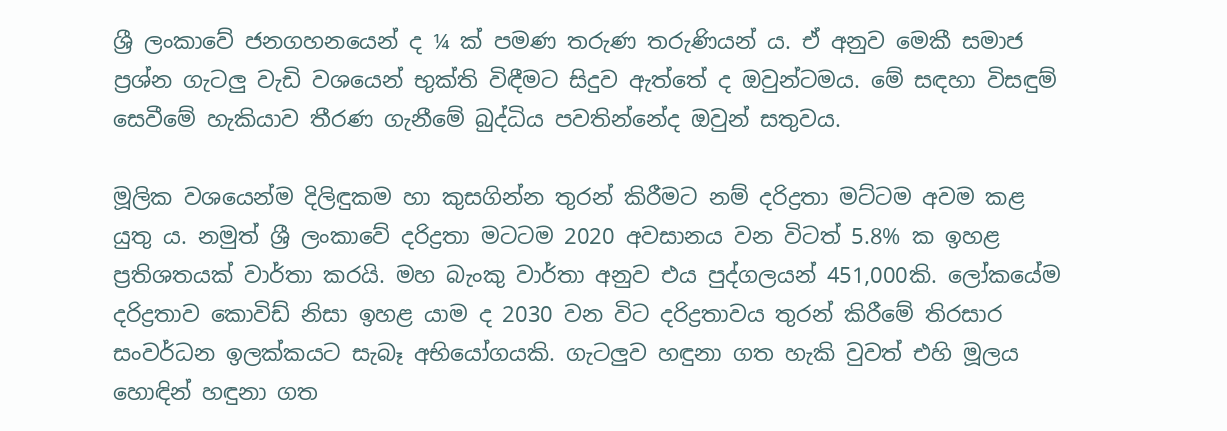ශ්‍රී ලංකාවේ ජනගහනයෙන් ද ¼ ක් පමණ තරුණ තරුණියන් ය. ඒ අනුව මෙකී සමාජ ප්‍රශ්න ගැටලු වැඩි වශයෙන් භුක්ති විඳීමට සිදුව ඇත්තේ ද ඔවුන්ටමය. මේ සඳහා විසඳුම් සෙවීමේ හැකියාව තීරණ ගැනීමේ බුද්ධිය පවතින්නේද ඔවුන් සතුවය.

මූලික වශයෙන්ම දිලිඳුකම හා කුසගින්න තුරන් කිරීමට නම් දරිද්‍රතා මට්ටම අවම කළ යුතු ය. නමුත් ශ්‍රී ලංකාවේ දරිද්‍රතා මටටම 2020 අවසානය වන විටත් 5.8% ක ඉහළ ප්‍රතිශතයක් වාර්තා කරයි. මහ බැංකු වාර්තා අනුව එය පුද්ගලයන් 451,000කි. ලෝකයේම දරිද්‍රතාව කොවිඩ් නිසා ඉහළ යාම ද 2030 වන විට දරිද්‍රතාවය තුරන් කිරීමේ තිරසාර සංවර්ධන ඉලක්කයට සැබෑ අභියෝගයකි. ගැටලුව හඳුනා ගත හැකි වුවත් එහි මූලය හොඳින් හඳුනා ගත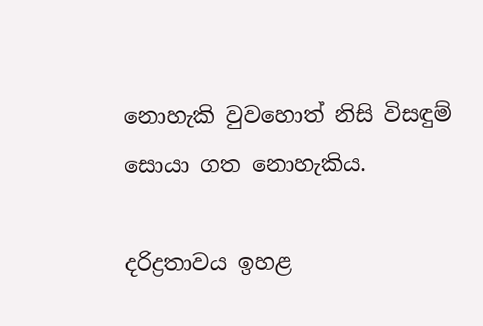නොහැකි වුවහොත් නිසි විසඳුම් සොයා ගත නොහැකිය.

දරිද්‍රතාවය ඉහළ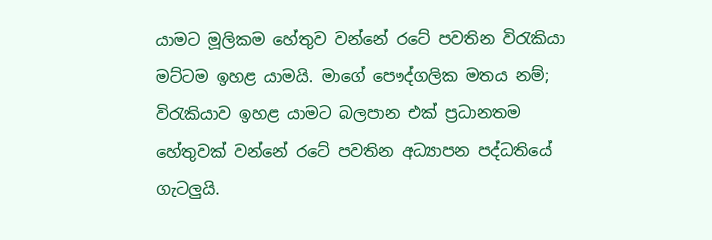යාමට මූලිකම හේතුව වන්නේ රටේ පවතින විරැකියා මට්ටම ඉහළ යාමයි. මාගේ පෞද්ගලික මතය නම්; විරැකියාව ඉහළ යාමට බලපාන එක් ප්‍රධානතම හේතුවක් වන්නේ රටේ පවතින අධ්‍යාපන පද්ධතියේ ගැටලුයි.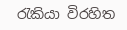රැකියා විරහිත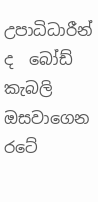උපාධිධාරීන් ද  බෝඩ් කැබලි ඔසවාගෙන රටේ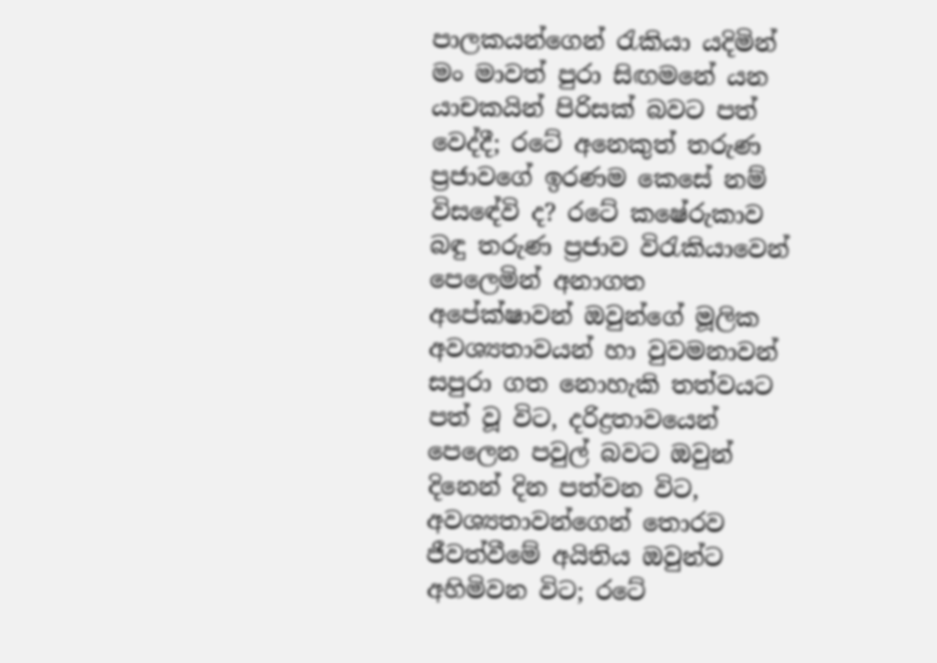පාලකයන්ගෙන් රැකියා යදිමින් මං මාවත් පුරා සිඟමනේ යන යාචකයින් පිරිසක් බවට පත් වෙද්දී; රටේ අනෙකුත් තරුණ ප්‍රජාවගේ ඉරණම කෙසේ නම් විසඳේවි ද? රටේ කෂේරුකාව බඳු තරුණ ප්‍රජාව විරැකියාවෙන් පෙලෙමින් අනාගත අපේක්ෂාවන් ඔවුන්ගේ මූලික අවශ්‍යතාවයන් හා වුවමනාවන් සපුරා ගත නොහැකි තත්වයට පත් වූ විට, දරිද්‍රතාවයෙන් පෙලෙන පවුල් බවට ඔවුන් දිනෙන් දින පත්වන විට, අවශ්‍යතාවන්ගෙන් තොරව ජීවත්වීමේ අයිතිය ඔවුන්ට අහිමිවන විට; රටේ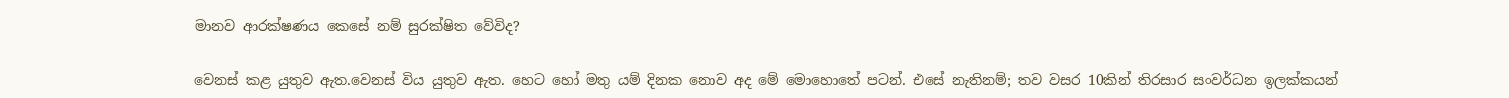මානව ආරක්ෂණය කෙසේ නම් සුරක්ෂිත වේවිද?

වෙනස් කළ යුතුව ඇත.වෙනස් විය යුතුව ඇත. හෙට හෝ මතු යම් දිනක නොව අද මේ මොහොතේ පටන්. එසේ නැතිනම්; තව වසර 10කින් තිරසාර සංවර්ධන ඉලක්කයන්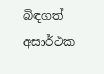බිඳගත් අසාර්ථක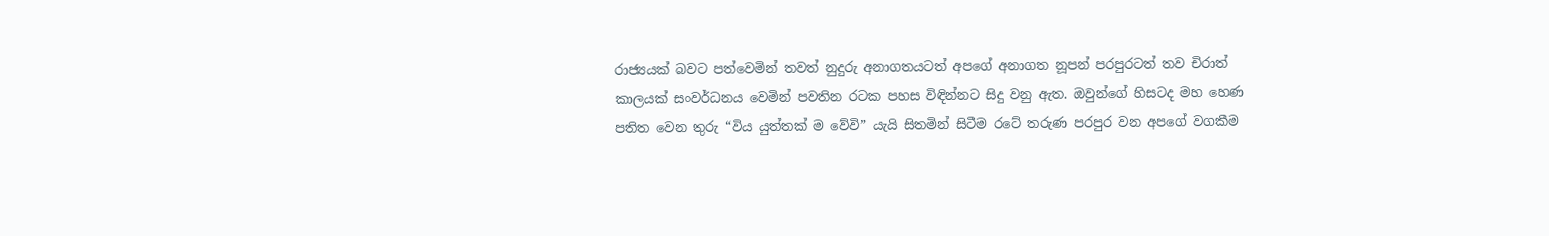රාජ්‍යයක් බවට පත්වෙමින් තවත් නුදුරු අනාගතයටත් අපගේ අනාගත නූපන් පරපුරටත් තව චිරාත් කාලයක් සංවර්ධනය වෙමින් පවතින රටක පහස විඳින්නට සිදු වනු ඇත. ඔවුන්ගේ හිසටද මහ හෙණ පතිත වෙන තුරු “විය යුත්තක් ම වේවි” යැයි සිතමින් සිටීම රටේ තරුණ පරපුර වන අපගේ වගකීම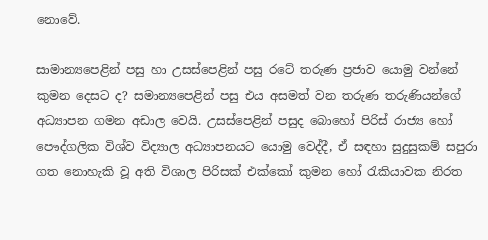නොවේ.

සාමාන්‍යපෙළින් පසු හා උසස්පෙළින් පසු රටේ තරුණ ප්‍රජාව යොමු වන්නේ කුමන දෙසට ද? සමාන්‍යපෙළින් පසු එය අසමත් වන තරුණ තරුණියන්ගේ අධ්‍යාපන ගමන අඩාල වෙයි. උසස්පෙළින් පසුද බොහෝ පිරිස් රාජ්‍ය හෝ පෞද්ගලික විශ්ව විද්‍යාල අධ්‍යාපනයට යොමු වෙද්දී, ඒ සඳහා සුදුසුකම් සපුරා ගත නොහැකි වූ අති විශාල පිරිසක් එක්කෝ කුමන හෝ රැකියාවක නිරත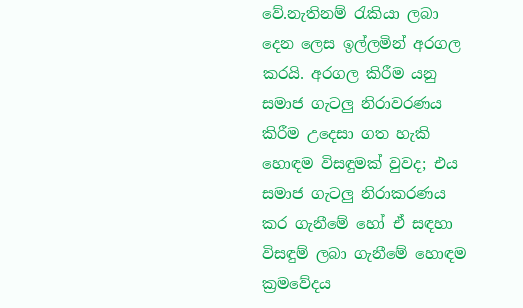වේ.නැතිනම් රැකියා ලබා දෙන ලෙස ඉල්ලමින් අරගල කරයි. අරගල කිරීම යනු සමාජ ගැටලු නිරාවරණය කිරීම උදෙසා ගත හැකි හොඳම විසඳුමක් වුවද; එය සමාජ ගැටලු නිරාකරණය කර ගැනීමේ හෝ ඒ සඳහා විසඳුම් ලබා ගැනීමේ හොඳම ක්‍රමවේදය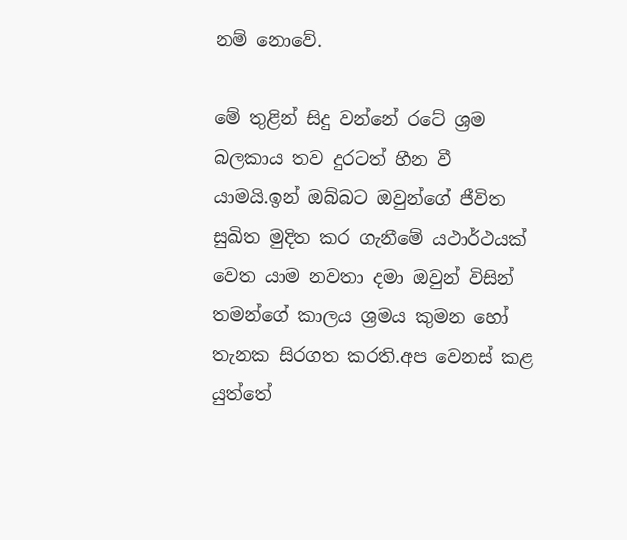නම් නොවේ.

මේ තුළින් සිදු වන්නේ රටේ ශ්‍රම බලකාය තව දුරටත් හීන වී යාමයි.ඉන් ඔබ්බට ඔවුන්ගේ ජීවිත සුඛිත මුදිත කර ගැනීමේ යථාර්ථයක් වෙත යාම නවතා දමා ඔවුන් විසින් තමන්ගේ කාලය ශ්‍රමය කුමන හෝ තැනක සිරගත කරති.අප වෙනස් කළ යුත්තේ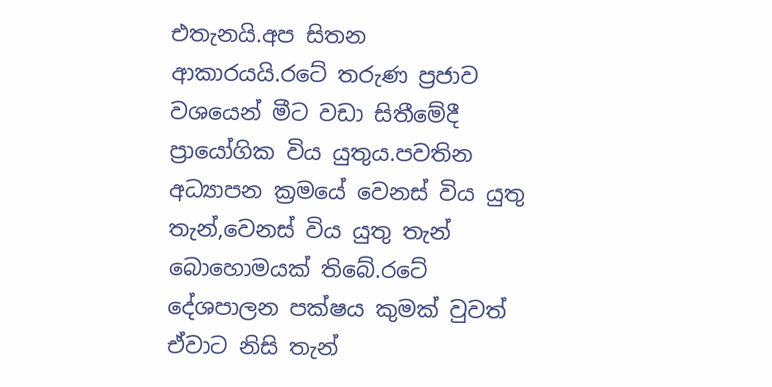එතැනයි.අප සිතන ආකාරයයි.රටේ තරුණ ප්‍රජාව වශයෙන් මීට වඩා සිතීමේදී ප්‍රායෝගික විය යුතුය.පවතින අධ්‍යාපන ක්‍රමයේ වෙනස් විය යුතු තැන්,වෙනස් විය යුතු තැන් බොහොමයක් තිබේ.රටේ දේශපාලන පක්ෂය කුමක් වුවත් ඒවාට නිසි තැන්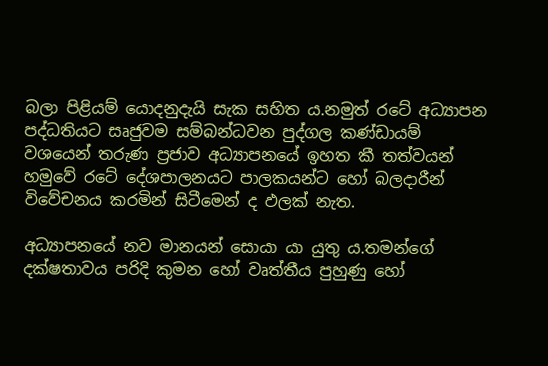බලා පිළියම් යොදනුදැයි සැක සහිත ය.නමුත් රටේ අධ්‍යාපන පද්ධතියට සෘජුවම සම්බන්ධවන පුද්ගල කණ්ඩායම් වශයෙන් තරුණ ප්‍රජාව අධ්‍යාපනයේ ඉහත කී තත්වයන් හමුවේ රටේ දේශපාලනයට පාලකයන්ට හෝ බලදාරීන් විවේචනය කරමින් සිටීමෙන් ද ඵලක් නැත.

අධ්‍යාපනයේ නව මානයන් සොයා යා යුතු ය.තමන්ගේ දක්ෂතාවය පරිදි කුමන හෝ වෘත්තීය පුහුණු හෝ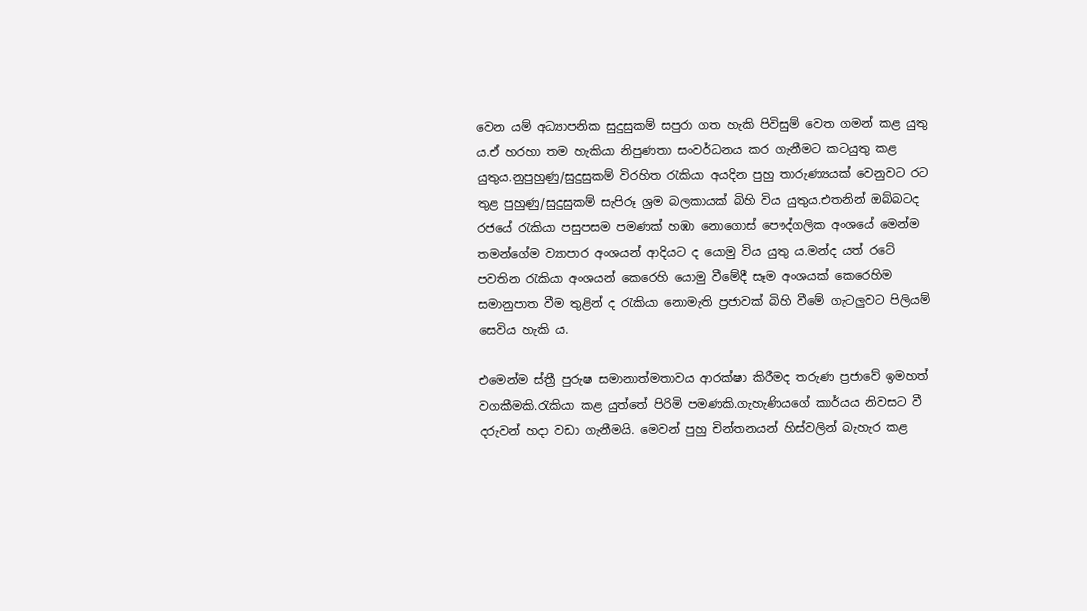වෙන යම් අධ්‍යාපනික සුදුසුකම් සපුරා ගත හැකි පිවිසුම් වෙත ගමන් කළ යුතු ය.ඒ හරහා තම හැකියා නිපුණතා සංවර්ධනය කර ගැනීමට කටයුතු කළ යුතුය.නුපුහුණු/සුදුසුකම් විරහිත රැකියා අයදින පුහු තාරුණ්‍යයක් වෙනුවට රට තුළ පුහුණු/සුදුසුකම් සැපිරූ ශ්‍රම බලකායක් බිහි විය යුතුය.එතනින් ඔබ්බටද රජයේ රැකියා පසුපසම පමණක් හඹා නොගොස් පෞද්ගලික අංශයේ මෙන්ම තමන්ගේම ව්‍යාපාර අංශයන් ආදියට ද යොමු විය යුතු ය.මන්ද යත් රටේ පවතින රැකියා අංශයන් කෙරෙහි යොමු වීමේදී සෑම අංශයක් කෙරෙහිම සමානුපාත වීම තුළින් ද රැකියා නොමැති ප්‍රජාවක් බිහි වීමේ ගැටලුවට පිලියම් සෙවිය හැකි ය.

එමෙන්ම ස්ත්‍රී පුරුෂ සමානාත්මතාවය ආරක්ෂා කිරීමද තරුණ ප්‍රජාවේ ඉමහත් වගකීමකි.රැකියා කළ යුත්තේ පිරිමි පමණකි.ගැහැණියගේ කාර්යය නිවසට වී දරුවන් හදා වඩා ගැනීමයි. මෙවන් පුහු චින්තනයන් හිස්වලින් බැහැර කළ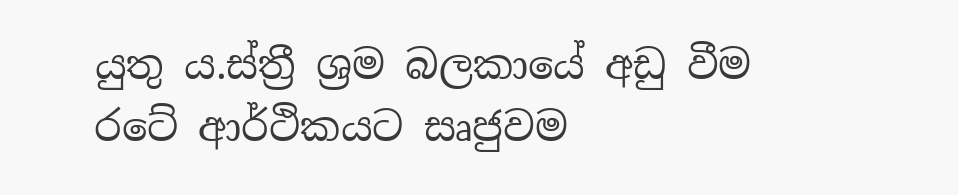යුතු ය.ස්ත්‍රී ශ්‍රම බලකායේ අඩු වීම රටේ ආර්ථිකයට සෘජුවම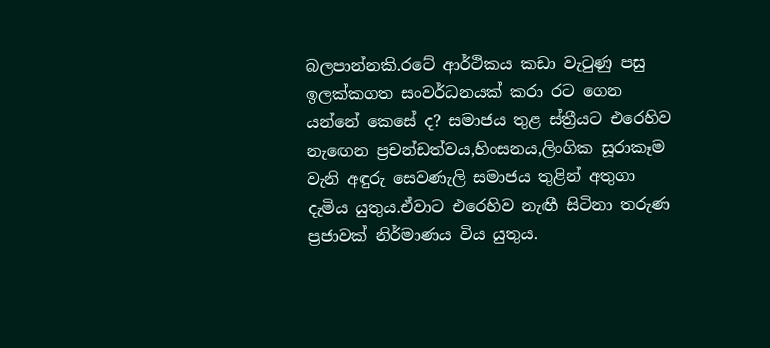බලපාන්නකි.රටේ ආර්ථිකය කඩා වැටුණු පසු ඉලක්කගත සංවර්ධනයක් කරා රට ගෙන යන්නේ කෙසේ ද? සමාජය තුළ ස්ත්‍රීයට එරෙහිව නැඟෙන ප්‍රචන්ඩත්වය,හිංසනය,ලිංගික සූරාකෑම වැනි අඳුරු සෙවණැලි සමාජය තුළින් අතුගා දැමිය යුතුය.ඒවාට එරෙහිව නැඟී සිටිනා තරුණ ප්‍රජාවක් නිර්මාණය විය යුතුය.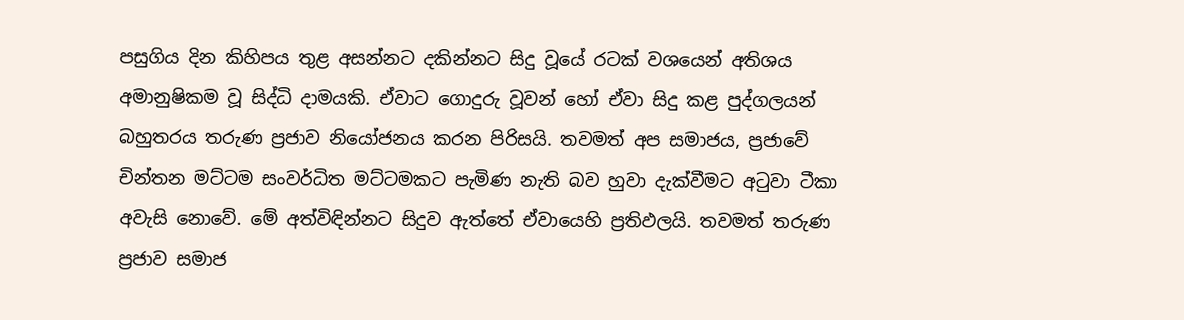පසුගිය දින කිහිපය තුළ අසන්නට දකින්නට සිදු වූයේ රටක් වශයෙන් අතිශය අමානුෂිකම වූ සිද්ධි දාමයකි. ඒවාට ගොදුරු වූවන් හෝ ඒවා සිදු කළ පුද්ගලයන් බහුතරය තරුණ ප්‍රජාව නියෝජනය කරන පිරිසයි. තවමත් අප සමාජය, ප්‍රජාවේ චින්තන මට්ටම සංවර්ධිත මට්ටමකට පැමිණ නැති බව හුවා දැක්වීමට අටුවා ටීකා අවැසි නොවේ. මේ අත්විඳින්නට සිදුව ඇත්තේ ඒවායෙහි ප්‍රතිඵලයි. තවමත් තරුණ ප්‍රජාව සමාජ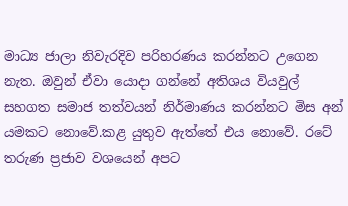මාධ්‍ය ජාලා නිවැරදිව පරිහරණය කරන්නට උගෙන නැත. ඔවුන් ඒවා යොදා ගන්නේ අතිශය වියවුල් සහගත සමාජ තත්වයන් නිර්මාණය කරන්නට මිස අන් යමකට නොවේ.කළ යුතුව ඇත්තේ එය නොවේ. රටේ තරුණ ප්‍රජාව වශයෙන් අපට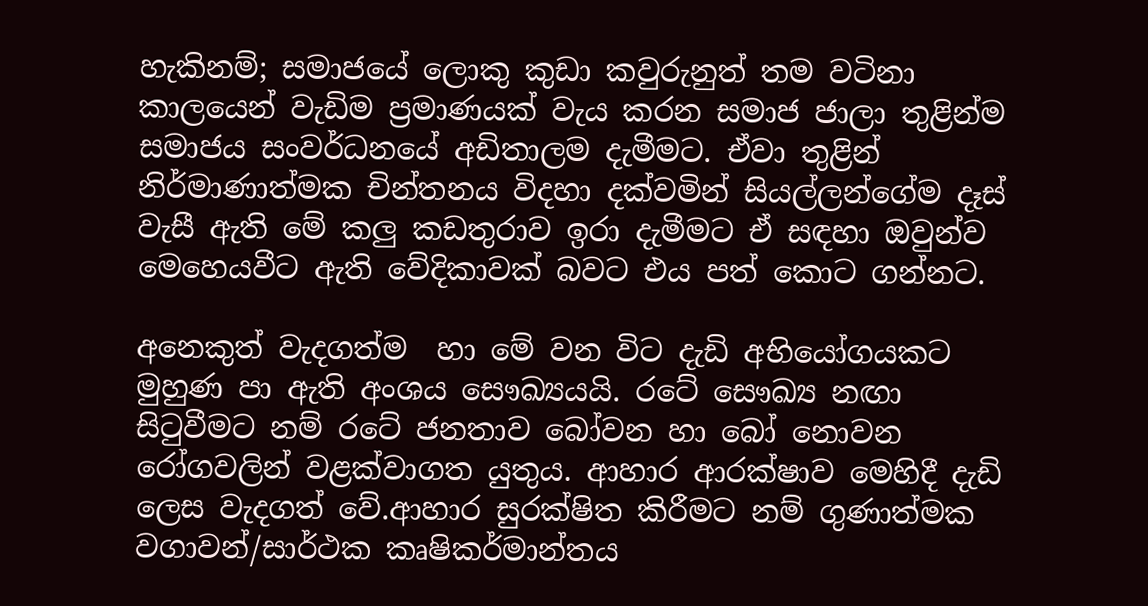හැකිනම්; සමාජයේ ලොකු කුඩා කවුරුනුත් තම වටිනා කාලයෙන් වැඩිම ප්‍රමාණයක් වැය කරන සමාජ ජාලා තුළින්ම සමාජය සංවර්ධනයේ අඩිතාලම දැමීමට. ඒවා තුළින් නිර්මාණාත්මක චින්තනය විදහා දක්වමින් සියල්ලන්ගේම දෑස් වැසී ඇති මේ කලු කඩතුරාව ඉරා දැමීමට ඒ සඳහා ඔවුන්ව මෙහෙයවීට ඇති වේදිකාවක් බවට එය පත් කොට ගන්නට.

අනෙකුත් වැදගත්ම  හා මේ වන විට දැඩි අභියෝගයකට මුහුණ පා ඇති අංශය සෞඛ්‍ය‍යයි. රටේ සෞඛ්‍ය නඟා සිටුවීමට නම් රටේ ජනතාව බෝවන හා බෝ නොවන රෝගවලින් වළක්වාගත යුතුය. ආහාර ආරක්ෂාව මෙහිදී දැඩි ලෙස වැදගත් වේ.ආහාර සුරක්ෂිත කිරීමට නම් ගුණාත්මක වගාවන්/සාර්ථක කෘෂිකර්මාන්තය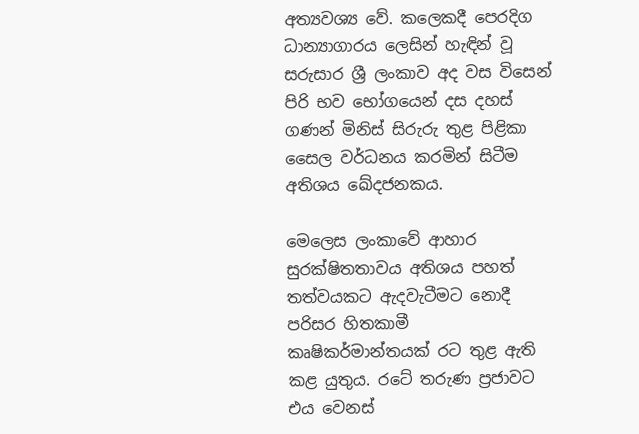අත්‍යවශ්‍ය වේ. කලෙකදී පෙරදිග ධාන්‍යාගාරය ලෙසින් හැඳින් වූ සරුසාර ශ්‍රී ලංකාව අද වස විසෙන් පිරි භව භෝගයෙන් දස දහස් ගණන් මිනිස් සිරුරු තුළ පිළිකා සෛල වර්ධනය කරමින් සිටීම අතිශය ඛේදජනකය.

මෙලෙස ලංකාවේ ආහාර සුරක්ෂිතතාවය අතිශය පහත් තත්වයකට ඇදවැටීමට නොදී පරිසර හිතකාමී කෘෂිකර්මාන්තයක් රට තුළ ඇති කළ යුතුය. රටේ තරුණ ප්‍රජාවට එය වෙනස්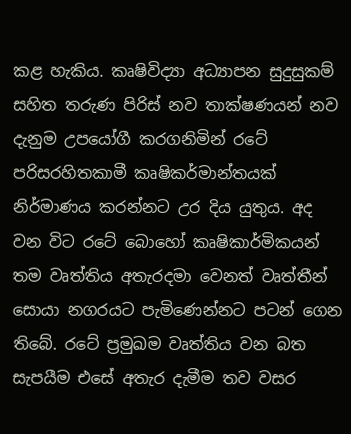කළ හැකිය. කෘෂිවිද්‍යා අධ්‍යාපන සුදුසුකම් සහිත තරුණ පිරිස් නව තාක්ෂණයන් නව දැනුම උපයෝගී කරගනිමින් රටේ පරිසරහිතකාමී කෘෂිකර්මාන්තයක් නිර්මාණය කරන්නට උර දිය යුතුය. අද වන විට රටේ බොහෝ කෘෂිකාර්මිකයන් තම වෘත්තිය අතැරදමා වෙනත් වෘත්තීන් සොයා නගරයට පැමිණෙන්නට පටන් ගෙන තිබේ. රටේ ප්‍රමුඛම වෘත්තිය වන බත සැපයීම එසේ අතැර දැමීම තව වසර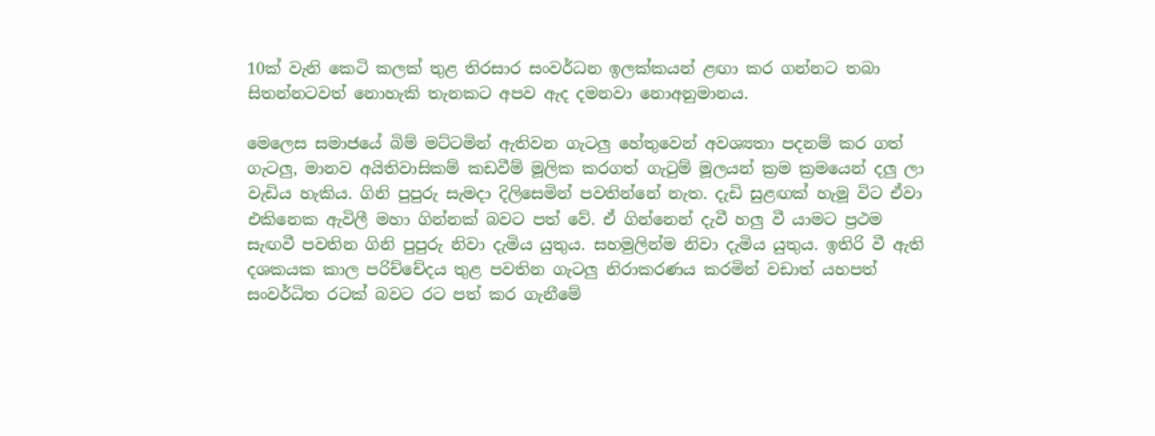10ක් වැනි කෙටි කලක් තුළ තිරසාර සංවර්ධන ඉලක්කයන් ළඟා කර ගන්නට තබා සිතන්නටවත් නොහැකි තැනකට අපව ඇද දමනවා නොඅනුමානය.

මෙලෙස සමාජයේ බිම් මට්ටමින් ඇතිවන ගැටලු හේතුවෙන් අවශ්‍යතා පදනම් කර ගත් ගැටලු, මානව අයිතිවාසිකම් කඩවීම් මූලික කරගත් ගැටුම් මූලයන් ක්‍රම ක්‍රමයෙන් දලු ලා වැඩිය හැකිය. ගිනි පුපුරු සැමදා දිලිසෙමින් පවතින්නේ නැත. දැඩි සුළඟක් හැමූ විට ඒවා එකිනෙක ඇවිලී මහා ගින්නක් බවට පත් වේ. ඒ ගින්නෙන් දැවී හලු වී යාමට ප්‍රථම සැඟවී පවතින ගිනි පුපුරු නිවා දැමිය යුතුය. සහමුලින්ම නිවා දැමිය යුතුය. ඉතිරි වී ඇති දශකයක කාල පරිච්චේදය තුළ පවතින ගැටලු නිරාකරණය කරමින් වඩාත් යහපත් සංවර්ධිත රටක් බවට රට පත් කර ගැනීමේ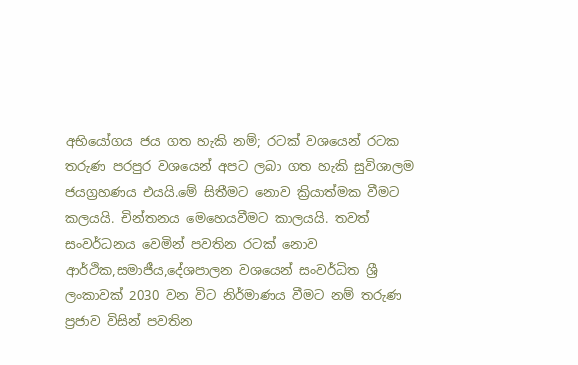අභියෝගය ජය ගත හැකි නම්; රටක් වශයෙන් රටක තරුණ පරපුර වශයෙන් අපට ලබා ගත හැකි සුවිශාලම ජයග්‍රහණය එයයි.මේ සිතීමට නොව ක්‍රියාත්මක වීමට කලයයි. චින්තනය මෙහෙයවීමට කාලයයි. තවත් සංවර්ධනය වෙමින් පවතින රටක් නොව ආර්ථික,සමාජීය,දේශපාලන වශයෙන් සංවර්ධිත ශ්‍රී ලංකාවක් 2030 වන විට නිර්මාණය වීමට නම් තරුණ ප්‍රජාව විසින් පවතින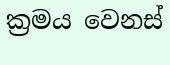ක්‍රමය වෙනස්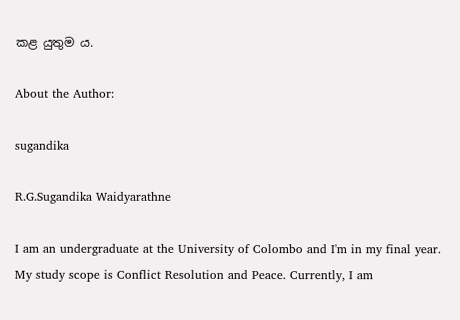කළ යුතුම ය.

About the Author:

sugandika

R.G.Sugandika Waidyarathne

I am an undergraduate at the University of Colombo and I'm in my final year. My study scope is Conflict Resolution and Peace. Currently, I am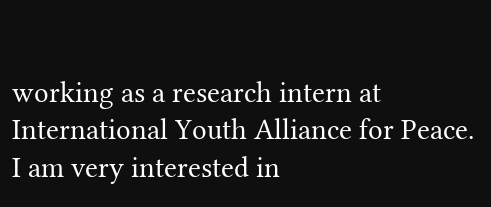working as a research intern at International Youth Alliance for Peace. I am very interested in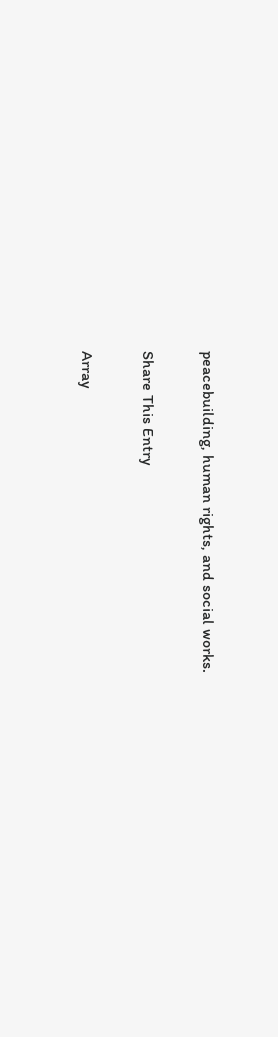peacebuilding, human rights, and social works.

Share This Entry

Array